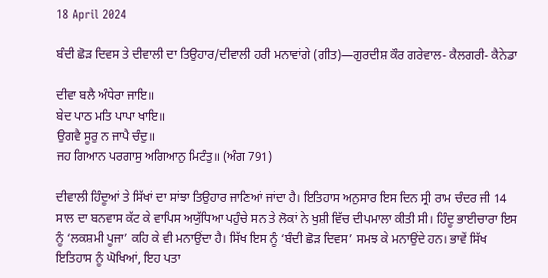18 April 2024

ਬੰਦੀ ਛੋੜ ਦਿਵਸ ਤੇ ਦੀਵਾਲੀ ਦਾ ਤਿਉਹਾਰ/ਦੀਵਾਲੀ ਹਰੀ ਮਨਾਵਾਂਗੇ (ਗੀਤ)—ਗੁਰਦੀਸ਼ ਕੌਰ ਗਰੇਵਾਲ- ਕੈਲਗਰੀ- ਕੈਨੇਡਾ

ਦੀਵਾ ਬਲੈ ਅੰਧੇਰਾ ਜਾਇ॥
ਬੇਦ ਪਾਠ ਮਤਿ ਪਾਪਾ ਖਾਇ॥
ਉਗਵੈ ਸੂਰੁ ਨ ਜਾਪੈ ਚੰਦੁ॥
ਜਹ ਗਿਆਨ ਪਰਗਾਸੁ ਅਗਿਆਨੁ ਮਿਟੰਤੁ॥ (ਅੰਗ 791)

ਦੀਵਾਲੀ ਹਿੰਦੂਆਂ ਤੇ ਸਿੱਖਾਂ ਦਾ ਸਾਂਝਾ ਤਿਉਹਾਰ ਜਾਣਿਆਂ ਜਾਂਦਾ ਹੈ। ਇਤਿਹਾਸ ਅਨੁਸਾਰ ਇਸ ਦਿਨ ਸ੍ਰੀ ਰਾਮ ਚੰਦਰ ਜੀ 14 ਸਾਲ ਦਾ ਬਨਵਾਸ ਕੱਟ ਕੇ ਵਾਪਿਸ ਅਯੁੱਧਿਆ ਪਹੁੰਚੇ ਸਨ ਤੇ ਲੋਕਾਂ ਨੇ ਖੁਸ਼ੀ ਵਿੱਚ ਦੀਪਮਾਲਾ ਕੀਤੀ ਸੀ। ਹਿੰਦੂ ਭਾਈਚਾਰਾ ਇਸ ਨੂੰ ‘ਲਕਸ਼ਮੀ ਪੂਜਾ’ ਕਹਿ ਕੇ ਵੀ ਮਨਾਉਂਦਾ ਹੈ। ਸਿੱਖ ਇਸ ਨੂੰ ‘ਬੰਦੀ ਛੋੜ ਦਿਵਸ’ ਸਮਝ ਕੇ ਮਨਾਉਂਦੇ ਹਨ। ਭਾਵੇਂ ਸਿੱਖ ਇਤਿਹਾਸ ਨੂੰ ਘੋਖਿਆਂ, ਇਹ ਪਤਾ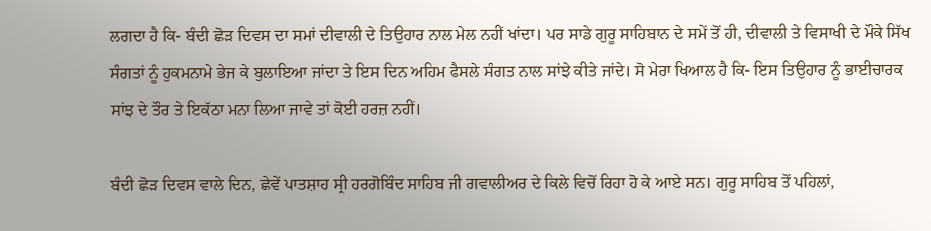ਲਗਦਾ ਹੈ ਕਿ- ਬੰਦੀ ਛੋੜ ਦਿਵਸ ਦਾ ਸਮਾਂ ਦੀਵਾਲੀ ਦੇ ਤਿਉਹਾਰ ਨਾਲ ਮੇਲ ਨਹੀਂ ਖਾਂਦਾ। ਪਰ ਸਾਡੇ ਗੁਰੂ ਸਾਹਿਬਾਨ ਦੇ ਸਮੇਂ ਤੋਂ ਹੀ, ਦੀਵਾਲੀ ਤੇ ਵਿਸਾਖੀ ਦੇ ਮੌਕੇ ਸਿੱਖ ਸੰਗਤਾਂ ਨੂੰ ਹੁਕਮਨਾਮੇ ਭੇਜ ਕੇ ਬੁਲਾਇਆ ਜਾਂਦਾ ਤੇ ਇਸ ਦਿਨ ਅਹਿਮ ਫੈਸਲੇ ਸੰਗਤ ਨਾਲ ਸਾਂਝੇ ਕੀਤੇ ਜਾਂਦੇ। ਸੋ ਮੇਰਾ ਖਿਆਲ ਹੈ ਕਿ- ਇਸ ਤਿਉਹਾਰ ਨੂੰ ਭਾਈਚਾਰਕ ਸਾਂਝ ਦੇ ਤੌਰ ਤੇ ਇਕੱਠਾ ਮਨਾ ਲਿਆ ਜਾਵੇ ਤਾਂ ਕੋਈ ਹਰਜ਼ ਨਹੀਂ।

ਬੰਦੀ ਛੋੜ ਦਿਵਸ ਵਾਲੇ ਦਿਨ, ਛੇਵੇਂ ਪਾਤਸ਼ਾਹ ਸ੍ਰੀ ਹਰਗੋਬਿੰਦ ਸਾਹਿਬ ਜੀ ਗਵਾਲੀਅਰ ਦੇ ਕਿਲੇ ਵਿਚੋਂ ਰਿਹਾ ਹੋ ਕੇ ਆਏ ਸਨ। ਗੁਰੂ ਸਾਹਿਬ ਤੋਂ ਪਹਿਲਾਂ,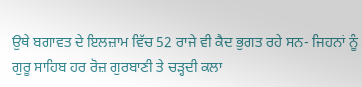ਉਥੇ ਬਗਾਵਤ ਦੇ ਇਲਜ਼ਾਮ ਵਿੱਚ 52 ਰਾਜੇ ਵੀ ਕੈਦ ਭੁਗਤ ਰਹੇ ਸਨ- ਜਿਹਨਾਂ ਨੂੰ ਗੁਰੂ ਸਾਹਿਬ ਹਰ ਰੋਜ਼ ਗੁਰਬਾਣੀ ਤੇ ਚੜ੍ਹਦੀ ਕਲਾ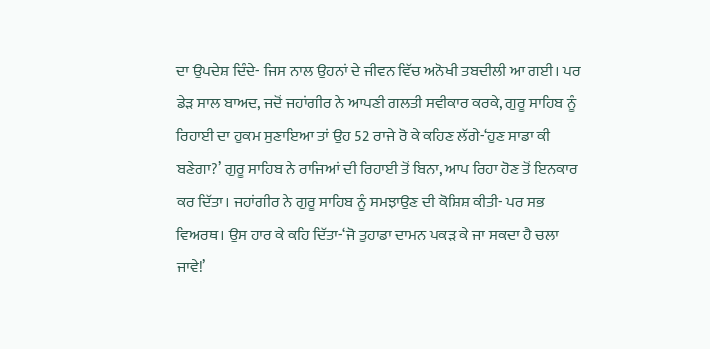ਦਾ ਉਪਦੇਸ਼ ਦਿੰਦੇ- ਜਿਸ ਨਾਲ ਉਹਨਾਂ ਦੇ ਜੀਵਨ ਵਿੱਚ ਅਨੋਖੀ ਤਬਦੀਲੀ ਆ ਗਈ। ਪਰ ਡੇੜ ਸਾਲ ਬਾਅਦ, ਜਦੋਂ ਜਹਾਂਗੀਰ ਨੇ ਆਪਣੀ ਗਲਤੀ ਸਵੀਕਾਰ ਕਰਕੇ, ਗੁਰੂ ਸਾਹਿਬ ਨੂੰ ਰਿਹਾਈ ਦਾ ਹੁਕਮ ਸੁਣਾਇਆ ਤਾਂ ਉਹ 52 ਰਾਜੇ ਰੋ ਕੇ ਕਹਿਣ ਲੱਗੇ-‘ਹੁਣ ਸਾਡਾ ਕੀ ਬਣੇਗਾ?’ ਗੁਰੂ ਸਾਹਿਬ ਨੇ ਰਾਜਿਆਂ ਦੀ ਰਿਹਾਈ ਤੋਂ ਬਿਨਾ, ਆਪ ਰਿਹਾ ਹੋਣ ਤੋਂ ਇਨਕਾਰ ਕਰ ਦਿੱਤਾ। ਜਹਾਂਗੀਰ ਨੇ ਗੁਰੂ ਸਾਹਿਬ ਨੂੰ ਸਮਝਾਉਣ ਦੀ ਕੋਸ਼ਿਸ਼ ਕੀਤੀ- ਪਰ ਸਭ ਵਿਅਰਥ। ਉਸ ਹਾਰ ਕੇ ਕਹਿ ਦਿੱਤਾ-‘ਜੋ ਤੁਹਾਡਾ ਦਾਮਨ ਪਕੜ ਕੇ ਜਾ ਸਕਦਾ ਹੈ ਚਲਾ ਜਾਵੇ!’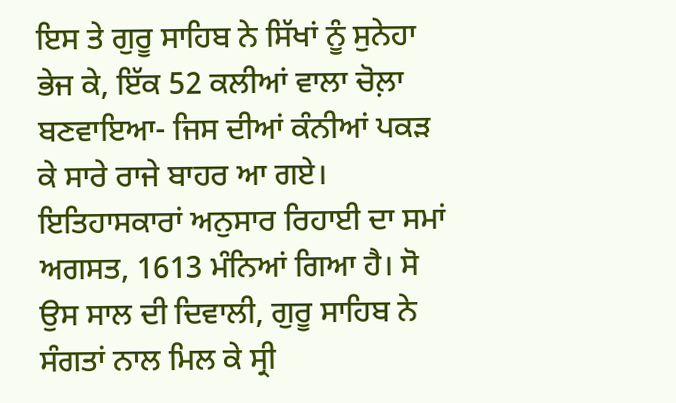ਇਸ ਤੇ ਗੁਰੂ ਸਾਹਿਬ ਨੇ ਸਿੱਖਾਂ ਨੂੰ ਸੁਨੇਹਾ ਭੇਜ ਕੇ, ਇੱਕ 52 ਕਲੀਆਂ ਵਾਲਾ ਚੋਲ਼ਾ ਬਣਵਾਇਆ- ਜਿਸ ਦੀਆਂ ਕੰਨੀਆਂ ਪਕੜ ਕੇ ਸਾਰੇ ਰਾਜੇ ਬਾਹਰ ਆ ਗਏ। ਇਤਿਹਾਸਕਾਰਾਂ ਅਨੁਸਾਰ ਰਿਹਾਈ ਦਾ ਸਮਾਂ ਅਗਸਤ, 1613 ਮੰਨਿਆਂ ਗਿਆ ਹੈ। ਸੋ ਉਸ ਸਾਲ ਦੀ ਦਿਵਾਲੀ, ਗੁਰੂ ਸਾਹਿਬ ਨੇ ਸੰਗਤਾਂ ਨਾਲ ਮਿਲ ਕੇ ਸ੍ਰੀ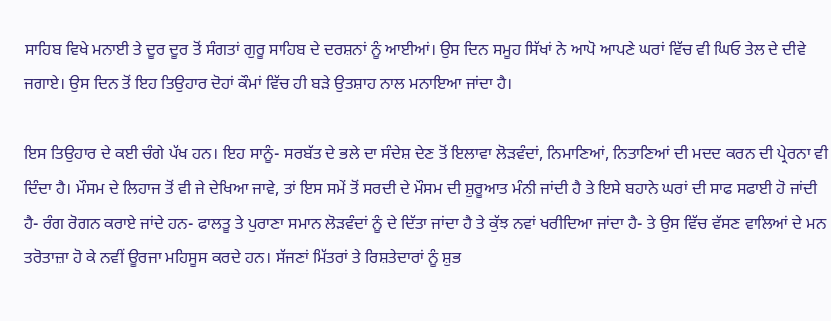ਸਾਹਿਬ ਵਿਖੇ ਮਨਾਈ ਤੇ ਦੂਰ ਦੂਰ ਤੋਂ ਸੰਗਤਾਂ ਗੁਰੂ ਸਾਹਿਬ ਦੇ ਦਰਸ਼ਨਾਂ ਨੂੰ ਆਈਆਂ। ਉਸ ਦਿਨ ਸਮੂਹ ਸਿੱਖਾਂ ਨੇ ਆਪੋ ਆਪਣੇ ਘਰਾਂ ਵਿੱਚ ਵੀ ਘਿਓ ਤੇਲ ਦੇ ਦੀਵੇ ਜਗਾਏ। ਉਸ ਦਿਨ ਤੋਂ ਇਹ ਤਿਉਹਾਰ ਦੋਹਾਂ ਕੌਮਾਂ ਵਿੱਚ ਹੀ ਬੜੇ ਉਤਸ਼ਾਹ ਨਾਲ ਮਨਾਇਆ ਜਾਂਦਾ ਹੈ।

ਇਸ ਤਿਉਹਾਰ ਦੇ ਕਈ ਚੰਗੇ ਪੱਖ ਹਨ। ਇਹ ਸਾਨੂੰ- ਸਰਬੱਤ ਦੇ ਭਲੇ ਦਾ ਸੰਦੇਸ਼ ਦੇਣ ਤੋਂ ਇਲਾਵਾ ਲੋੜਵੰਦਾਂ, ਨਿਮਾਣਿਆਂ, ਨਿਤਾਣਿਆਂ ਦੀ ਮਦਦ ਕਰਨ ਦੀ ਪ੍ਰੇਰਨਾ ਵੀ ਦਿੰਦਾ ਹੈ। ਮੌਸਮ ਦੇ ਲਿਹਾਜ ਤੋਂ ਵੀ ਜੇ ਦੇਖਿਆ ਜਾਵੇ, ਤਾਂ ਇਸ ਸਮੇਂ ਤੋਂ ਸਰਦੀ ਦੇ ਮੌਸਮ ਦੀ ਸ਼ੁਰੂਆਤ ਮੰਨੀ ਜਾਂਦੀ ਹੈ ਤੇ ਇਸੇ ਬਹਾਨੇ ਘਰਾਂ ਦੀ ਸਾਫ ਸਫਾਈ ਹੋ ਜਾਂਦੀ ਹੈ- ਰੰਗ ਰੋਗਨ ਕਰਾਏ ਜਾਂਦੇ ਹਨ- ਫਾਲਤੂ ਤੇ ਪੁਰਾਣਾ ਸਮਾਨ ਲੋੜਵੰਦਾਂ ਨੂੰ ਦੇ ਦਿੱਤਾ ਜਾਂਦਾ ਹੈ ਤੇ ਕੁੱਝ ਨਵਾਂ ਖਰੀਦਿਆ ਜਾਂਦਾ ਹੈ- ਤੇ ਉਸ ਵਿੱਚ ਵੱਸਣ ਵਾਲਿਆਂ ਦੇ ਮਨ ਤਰੋਤਾਜ਼ਾ ਹੋ ਕੇ ਨਵੀਂ ਊਰਜਾ ਮਹਿਸੂਸ ਕਰਦੇ ਹਨ। ਸੱਜਣਾਂ ਮਿੱਤਰਾਂ ਤੇ ਰਿਸ਼ਤੇਦਾਰਾਂ ਨੂੰ ਸ਼ੁਭ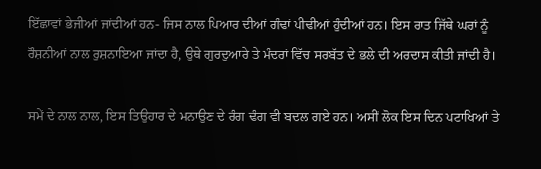ਇੱਛਾਵਾਂ ਭੇਜੀਆਂ ਜਾਂਦੀਆਂ ਹਨ- ਜਿਸ ਨਾਲ ਪਿਆਰ ਦੀਆਂ ਗੰਢਾਂ ਪੀਢੀਆਂ ਹੁੰਦੀਆਂ ਹਨ। ਇਸ ਰਾਤ ਜਿੱਥੇ ਘਰਾਂ ਨੂੰ ਰੌਸ਼ਨੀਆਂ ਨਾਲ ਰੁਸ਼ਨਾਇਆ ਜਾਂਦਾ ਹੈ, ਉਥੇ ਗੁਰਦੁਆਰੇ ਤੇ ਮੰਦਰਾਂ ਵਿੱਚ ਸਰਬੱਤ ਦੇ ਭਲੇ ਦੀ ਅਰਦਾਸ ਕੀਤੀ ਜਾਂਦੀ ਹੈ।

ਸਮੇਂ ਦੇ ਨਾਲ ਨਾਲ, ਇਸ ਤਿਉਹਾਰ ਦੇ ਮਨਾਉਣ ਦੇ ਰੰਗ ਢੰਗ ਵੀ ਬਦਲ ਗਏ ਹਨ। ਅਸੀਂ ਲੋਕ ਇਸ ਦਿਨ ਪਟਾਖਿਆਂ ਤੇ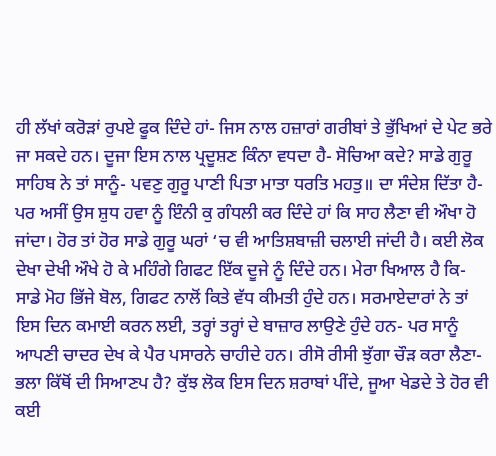ਹੀ ਲੱਖਾਂ ਕਰੋੜਾਂ ਰੁਪਏ ਫੂਕ ਦਿੰਦੇ ਹਾਂ- ਜਿਸ ਨਾਲ ਹਜ਼ਾਰਾਂ ਗਰੀਬਾਂ ਤੇ ਭੁੱਖਿਆਂ ਦੇ ਪੇਟ ਭਰੇ ਜਾ ਸਕਦੇ ਹਨ। ਦੂਜਾ ਇਸ ਨਾਲ ਪ੍ਰਦੂਸ਼ਣ ਕਿੰਨਾ ਵਧਦਾ ਹੈ- ਸੋਚਿਆ ਕਦੇ? ਸਾਡੇ ਗੁਰੂ ਸਾਹਿਬ ਨੇ ਤਾਂ ਸਾਨੂੰ- ਪਵਣੁ ਗੁਰੂ ਪਾਣੀ ਪਿਤਾ ਮਾਤਾ ਧਰਤਿ ਮਹਤੁ॥ ਦਾ ਸੰਦੇਸ਼ ਦਿੱਤਾ ਹੈ- ਪਰ ਅਸੀਂ ਉਸ ਸ਼ੁਧ ਹਵਾ ਨੂੰ ਇੰਨੀ ਕੁ ਗੰਧਲੀ ਕਰ ਦਿੰਦੇ ਹਾਂ ਕਿ ਸਾਹ ਲੈਣਾ ਵੀ ਔਖਾ ਹੋ ਜਾਂਦਾ। ਹੋਰ ਤਾਂ ਹੋਰ ਸਾਡੇ ਗੁਰੂ ਘਰਾਂ ‘ਚ ਵੀ ਆਤਿਸ਼ਬਾਜ਼ੀ ਚਲਾਈ ਜਾਂਦੀ ਹੈ। ਕਈ ਲੋਕ ਦੇਖਾ ਦੇਖੀ ਔਖੇ ਹੋ ਕੇ ਮਹਿੰਗੇ ਗਿਫਟ ਇੱਕ ਦੂਜੇ ਨੂੰ ਦਿੰਦੇ ਹਨ। ਮੇਰਾ ਖਿਆਲ ਹੈ ਕਿ- ਸਾਡੇ ਮੋਹ ਭਿੱਜੇ ਬੋਲ, ਗਿਫਟ ਨਾਲੋਂ ਕਿਤੇ ਵੱਧ ਕੀਮਤੀ ਹੁੰਦੇ ਹਨ। ਸਰਮਾਏਦਾਰਾਂ ਨੇ ਤਾਂ ਇਸ ਦਿਨ ਕਮਾਈ ਕਰਨ ਲਈ, ਤਰ੍ਹਾਂ ਤਰ੍ਹਾਂ ਦੇ ਬਾਜ਼ਾਰ ਲਾਉਣੇ ਹੁੰਦੇ ਹਨ- ਪਰ ਸਾਨੂੰ ਆਪਣੀ ਚਾਦਰ ਦੇਖ ਕੇ ਪੈਰ ਪਸਾਰਨੇ ਚਾਹੀਦੇ ਹਨ। ਰੀਸੋ ਰੀਸੀ ਝੁੱਗਾ ਚੌੜ ਕਰਾ ਲੈਣਾ- ਭਲਾ ਕਿੱਥੋਂ ਦੀ ਸਿਆਣਪ ਹੈ? ਕੁੱਝ ਲੋਕ ਇਸ ਦਿਨ ਸ਼ਰਾਬਾਂ ਪੀਂਦੇ, ਜੂਆ ਖੇਡਦੇ ਤੇ ਹੋਰ ਵੀ ਕਈ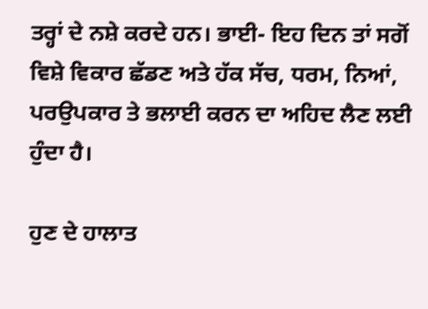ਤਰ੍ਹਾਂ ਦੇ ਨਸ਼ੇ ਕਰਦੇ ਹਨ। ਭਾਈ- ਇਹ ਦਿਨ ਤਾਂ ਸਗੋਂ ਵਿਸ਼ੇ ਵਿਕਾਰ ਛੱਡਣ ਅਤੇ ਹੱਕ ਸੱਚ, ਧਰਮ, ਨਿਆਂ, ਪਰਉਪਕਾਰ ਤੇ ਭਲਾਈ ਕਰਨ ਦਾ ਅਹਿਦ ਲੈਣ ਲਈ ਹੁੰਦਾ ਹੈ।

ਹੁਣ ਦੇ ਹਾਲਾਤ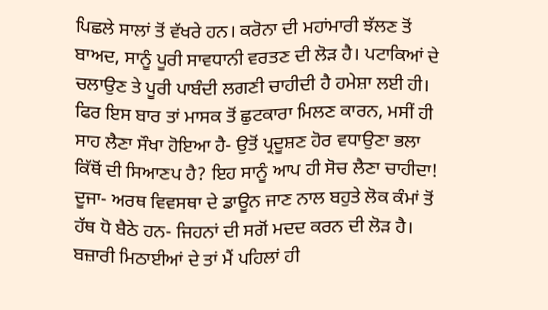ਪਿਛਲੇ ਸਾਲਾਂ ਤੋਂ ਵੱਖਰੇ ਹਨ। ਕਰੋਨਾ ਦੀ ਮਹਾਂਮਾਰੀ ਝੱਲਣ ਤੋਂ ਬਾਅਦ, ਸਾਨੂੰ ਪੂਰੀ ਸਾਵਧਾਨੀ ਵਰਤਣ ਦੀ ਲੋੜ ਹੈ। ਪਟਾਕਿਆਂ ਦੇ ਚਲਾਉਣ ਤੇ ਪੂਰੀ ਪਾਬੰਦੀ ਲਗਣੀ ਚਾਹੀਦੀ ਹੈ ਹਮੇਸ਼ਾ ਲਈ ਹੀ। ਫਿਰ ਇਸ ਬਾਰ ਤਾਂ ਮਾਸਕ ਤੋਂ ਛੁਟਕਾਰਾ ਮਿਲਣ ਕਾਰਨ, ਮਸੀਂ ਹੀ ਸਾਹ ਲੈਣਾ ਸੌਖਾ ਹੋਇਆ ਹੈ- ਉਤੋਂ ਪ੍ਰਦੂਸ਼ਣ ਹੋਰ ਵਧਾਉਣਾ ਭਲਾ ਕਿੱਥੋਂ ਦੀ ਸਿਆਣਪ ਹੈ? ਇਹ ਸਾਨੂੰ ਆਪ ਹੀ ਸੋਚ ਲੈਣਾ ਚਾਹੀਦਾ! ਦੂਜਾ- ਅਰਥ ਵਿਵਸਥਾ ਦੇ ਡਾਊਨ ਜਾਣ ਨਾਲ ਬਹੁਤੇ ਲੋਕ ਕੰਮਾਂ ਤੋਂ ਹੱਥ ਧੋ ਬੈਠੇ ਹਨ- ਜਿਹਨਾਂ ਦੀ ਸਗੋਂ ਮਦਦ ਕਰਨ ਦੀ ਲੋੜ ਹੈ। ਬਜ਼ਾਰੀ ਮਿਠਾਈਆਂ ਦੇ ਤਾਂ ਮੈਂ ਪਹਿਲਾਂ ਹੀ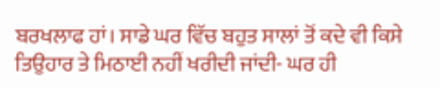ਬਰਖਲਾਫ ਹਾਂ। ਸਾਡੇ ਘਰ ਵਿੱਚ ਬਹੁਤ ਸਾਲਾਂ ਤੋਂ ਕਦੇ ਵੀ ਕਿਸੇ ਤਿਉਹਾਰ ਤੇ ਮਿਠਾਈ ਨਹੀਂ ਖਰੀਦੀ ਜਾਂਦੀ- ਘਰ ਹੀ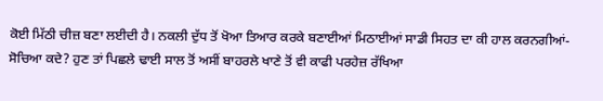ਕੋਈ ਮਿੱਠੀ ਚੀਜ਼ ਬਣਾ ਲਈਦੀ ਹੈ। ਨਕਲੀ ਦੁੱਧ ਤੋਂ ਖੋਆ ਤਿਆਰ ਕਰਕੇ ਬਣਾਈਆਂ ਮਿਠਾਈਆਂ ਸਾਡੀ ਸਿਹਤ ਦਾ ਕੀ ਹਾਲ ਕਰਨਗੀਆਂ- ਸੋਚਿਆ ਕਦੇ? ਹੁਣ ਤਾਂ ਪਿਛਲੇ ਢਾਈ ਸਾਲ ਤੋਂ ਅਸੀਂ ਬਾਹਰਲੇ ਖਾਣੇ ਤੋਂ ਵੀ ਕਾਫੀ ਪਰਹੇਜ਼ ਰੱਖਿਆ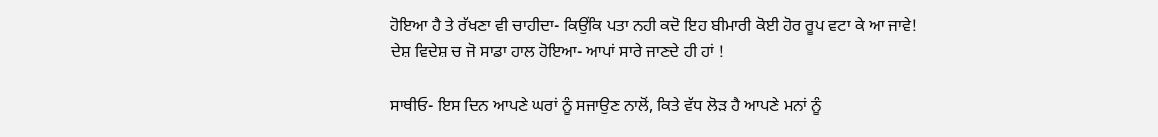ਹੋਇਆ ਹੈ ਤੇ ਰੱਖਣਾ ਵੀ ਚਾਹੀਦਾ- ਕਿਉਂਕਿ ਪਤਾ ਨਹੀ ਕਦੋ ਇਹ ਬੀਮਾਰੀ ਕੋਈ ਹੋਰ ਰੂਪ ਵਟਾ ਕੇ ਆ ਜਾਵੇ! ਦੇਸ਼ ਵਿਦੇਸ਼ ਚ ਜੋ ਸਾਡਾ ਹਾਲ ਹੋਇਆ- ਆਪਾਂ ਸਾਰੇ ਜਾਣਦੇ ਹੀ ਹਾਂ !

ਸਾਥੀਓ- ਇਸ ਦਿਨ ਆਪਣੇ ਘਰਾਂ ਨੂੰ ਸਜਾਉਣ ਨਾਲੋਂ, ਕਿਤੇ ਵੱਧ ਲੋੜ ਹੈ ਆਪਣੇ ਮਨਾਂ ਨੂੰ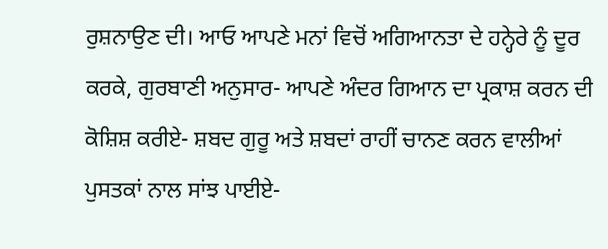ਰੁਸ਼ਨਾਉਣ ਦੀ। ਆਓ ਆਪਣੇ ਮਨਾਂ ਵਿਚੋਂ ਅਗਿਆਨਤਾ ਦੇ ਹਨ੍ਹੇਰੇ ਨੂੰ ਦੂਰ ਕਰਕੇ, ਗੁਰਬਾਣੀ ਅਨੁਸਾਰ- ਆਪਣੇ ਅੰਦਰ ਗਿਆਨ ਦਾ ਪ੍ਰਕਾਸ਼ ਕਰਨ ਦੀ ਕੋਸ਼ਿਸ਼ ਕਰੀਏ- ਸ਼ਬਦ ਗੁਰੂ ਅਤੇ ਸ਼ਬਦਾਂ ਰਾਹੀਂ ਚਾਨਣ ਕਰਨ ਵਾਲੀਆਂ ਪੁਸਤਕਾਂ ਨਾਲ ਸਾਂਝ ਪਾਈਏ-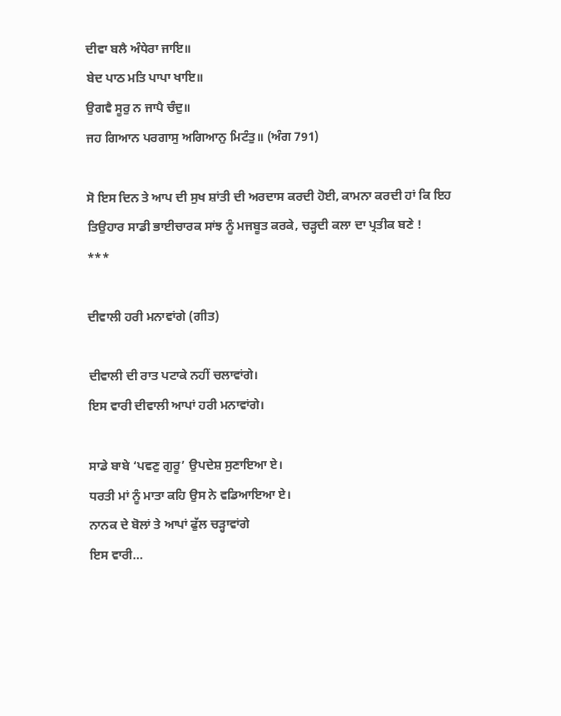ਦੀਵਾ ਬਲੈ ਅੰਧੇਰਾ ਜਾਇ॥
ਬੇਦ ਪਾਠ ਮਤਿ ਪਾਪਾ ਖਾਇ॥
ਉਗਵੈ ਸੂਰੁ ਨ ਜਾਪੈ ਚੰਦੁ॥
ਜਹ ਗਿਆਨ ਪਰਗਾਸੁ ਅਗਿਆਨੁ ਮਿਟੰਤੁ॥ (ਅੰਗ 791)

ਸੋ ਇਸ ਦਿਨ ਤੇ ਆਪ ਦੀ ਸੁਖ ਸ਼ਾਂਤੀ ਦੀ ਅਰਦਾਸ ਕਰਦੀ ਹੋਈ, ਕਾਮਨਾ ਕਰਦੀ ਹਾਂ ਕਿ ਇਹ ਤਿਉਹਾਰ ਸਾਡੀ ਭਾਈਚਾਰਕ ਸਾਂਝ ਨੂੰ ਮਜਬੂਤ ਕਰਕੇ, ਚੜ੍ਹਦੀ ਕਲਾ ਦਾ ਪ੍ਰਤੀਕ ਬਣੇ !
***

ਦੀਵਾਲੀ ਹਰੀ ਮਨਾਵਾਂਗੇ (ਗੀਤ)

ਦੀਵਾਲੀ ਦੀ ਰਾਤ ਪਟਾਕੇ ਨਹੀਂ ਚਲਾਵਾਂਗੇ।
ਇਸ ਵਾਰੀ ਦੀਵਾਲੀ ਆਪਾਂ ਹਰੀ ਮਨਾਵਾਂਗੇ।

ਸਾਡੇ ਬਾਬੇ ‘ਪਵਣੁ ਗੁਰੂ’ ਉਪਦੇਸ਼ ਸੁਣਾਇਆ ਏ।
ਧਰਤੀ ਮਾਂ ਨੂੰ ਮਾਤਾ ਕਹਿ ਉਸ ਨੇ ਵਡਿਆਇਆ ਏ।
ਨਾਨਕ ਦੇ ਬੋਲਾਂ ਤੇ ਆਪਾਂ ਫੁੱਲ ਚੜ੍ਹਾਵਾਂਗੇ
ਇਸ ਵਾਰੀ…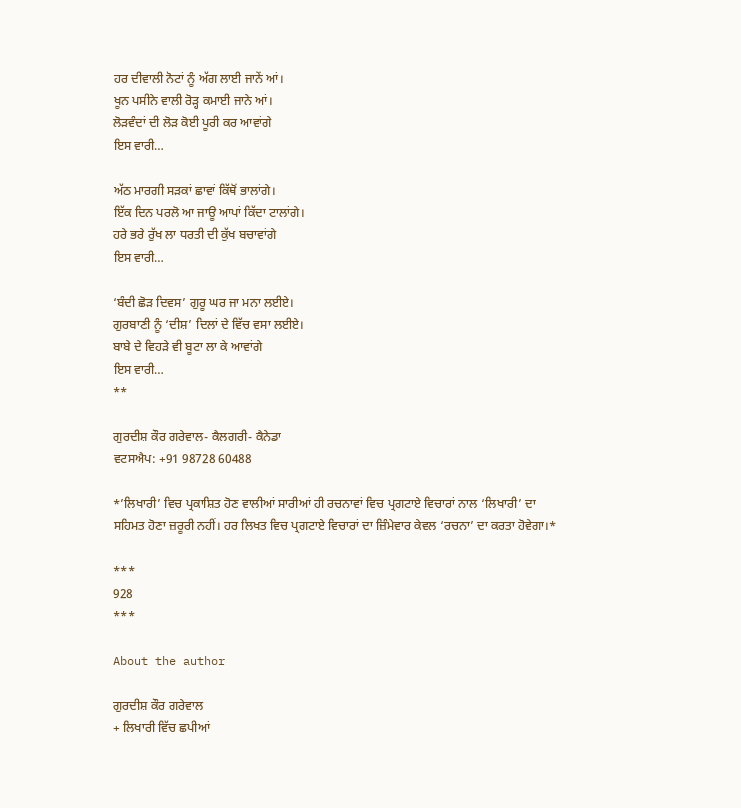ਹਰ ਦੀਵਾਲੀ ਨੋਟਾਂ ਨੂੰ ਅੱਗ ਲਾਈ ਜਾਨੇਂ ਆਂ।
ਖੂਨ ਪਸੀਨੇ ਵਾਲੀ ਰੋੜ੍ਹ ਕਮਾਈ ਜਾਨੇ ਆਂ।
ਲੋੜਵੰਦਾਂ ਦੀ ਲੋੜ ਕੋਈ ਪੂਰੀ ਕਰ ਆਵਾਂਗੇ
ਇਸ ਵਾਰੀ…

ਅੱਠ ਮਾਰਗੀ ਸੜਕਾਂ ਛਾਵਾਂ ਕਿੱਥੋਂ ਭਾਲਾਂਗੇ।
ਇੱਕ ਦਿਨ ਪਰਲੋ ਆ ਜਾਊ ਆਪਾਂ ਕਿੱਦਾ ਟਾਲਾਂਗੇ।
ਹਰੇ ਭਰੇ ਰੁੱਖ ਲਾ ਧਰਤੀ ਦੀ ਕੁੱਖ ਬਚਾਵਾਂਗੇ
ਇਸ ਵਾਰੀ…

‘ਬੰਦੀ ਛੋੜ ਦਿਵਸ’ ਗੁਰੂ ਘਰ ਜਾ ਮਨਾ ਲਈਏ।
ਗੁਰਬਾਣੀ ਨੂੰ ‘ਦੀਸ਼’ ਦਿਲਾਂ ਦੇ ਵਿੱਚ ਵਸਾ ਲਈਏ।
ਬਾਬੇ ਦੇ ਵਿਹੜੇ ਵੀ ਬੂਟਾ ਲਾ ਕੇ ਆਵਾਂਗੇ
ਇਸ ਵਾਰੀ…
**

ਗੁਰਦੀਸ਼ ਕੌਰ ਗਰੇਵਾਲ- ਕੈਲਗਰੀ- ਕੈਨੇਡਾ
ਵਟਸਐਪ: +91 98728 60488

*’ਲਿਖਾਰੀ’ ਵਿਚ ਪ੍ਰਕਾਸ਼ਿਤ ਹੋਣ ਵਾਲੀਆਂ ਸਾਰੀਆਂ ਹੀ ਰਚਨਾਵਾਂ ਵਿਚ ਪ੍ਰਗਟਾਏ ਵਿਚਾਰਾਂ ਨਾਲ ‘ਲਿਖਾਰੀ’ ਦਾ ਸਹਿਮਤ ਹੋਣਾ ਜ਼ਰੂਰੀ ਨਹੀਂ। ਹਰ ਲਿਖਤ ਵਿਚ ਪ੍ਰਗਟਾਏ ਵਿਚਾਰਾਂ ਦਾ ਜ਼ਿੰਮੇਵਾਰ ਕੇਵਲ ‘ਰਚਨਾ’ ਦਾ ਕਰਤਾ ਹੋਵੇਗਾ।*

***
928
***

About the author

ਗੁਰਦੀਸ਼ ਕੌਰ ਗਰੇਵਾਲ
+ ਲਿਖਾਰੀ ਵਿੱਚ ਛਪੀਆਂ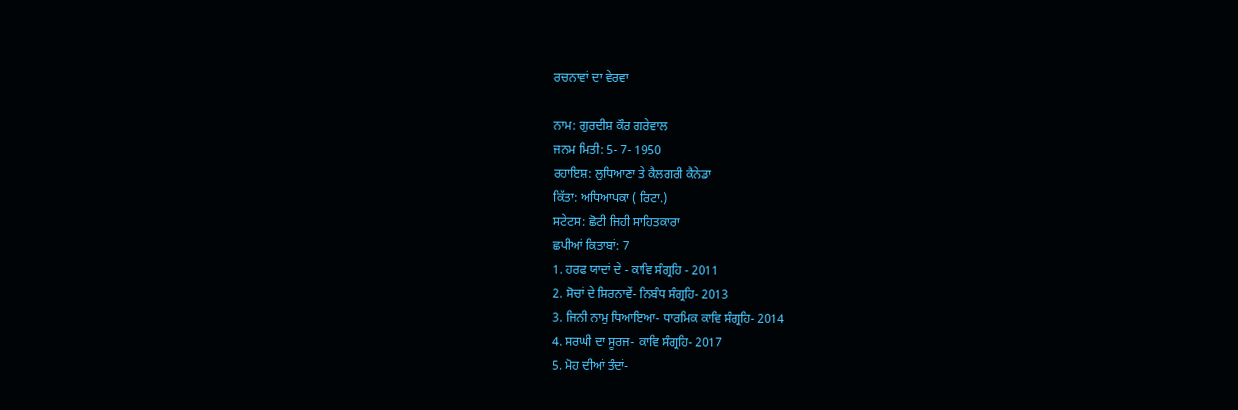ਰਚਨਾਵਾਂ ਦਾ ਵੇਰਵਾ

ਨਾਮ: ਗੁਰਦੀਸ਼ ਕੌਰ ਗਰੇਵਾਲ
ਜਨਮ ਮਿਤੀ: 5- 7- 1950
ਰਹਾਇਸ਼: ਲੁਧਿਆਣਾ ਤੇ ਕੈਲਗਰੀ ਕੈਨੇਡਾ
ਕਿੱਤਾ: ਅਧਿਆਪਕਾ ( ਰਿਟਾ.)
ਸਟੇਟਸ: ਛੋਟੀ ਜਿਹੀ ਸਾਹਿਤਕਾਰਾ
ਛਪੀਆਂ ਕਿਤਾਬਾਂ: 7
1. ਹਰਫ ਯਾਦਾਂ ਦੇ - ਕਾਵਿ ਸੰਗ੍ਰਹਿ - 2011
2. ਸੋਚਾਂ ਦੇ ਸਿਰਨਾਵੇਂ- ਨਿਬੰਧ ਸੰਗ੍ਰਹਿ- 2013
3. ਜਿਨੀ ਨਾਮੁ ਧਿਆਇਆ- ਧਾਰਮਿਕ ਕਾਵਿ ਸੰਗ੍ਰਹਿ- 2014
4. ਸਰਘੀ ਦਾ ਸੂਰਜ- ਕਾਵਿ ਸੰਗ੍ਰਹਿ- 2017
5. ਮੋਹ ਦੀਆਂ ਤੰਦਾਂ-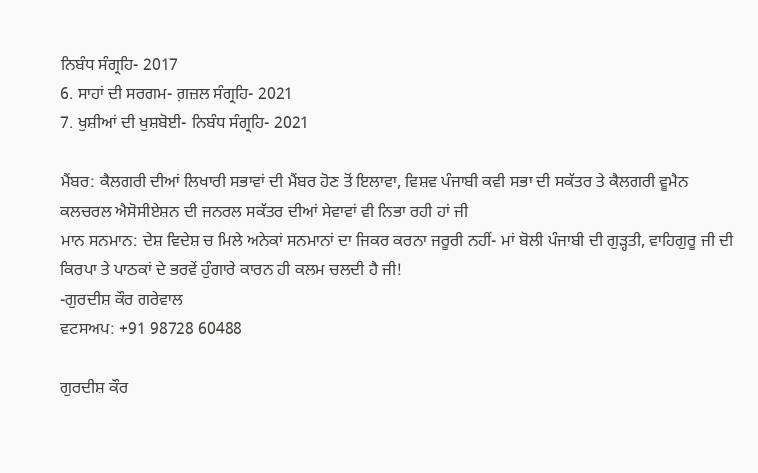ਨਿਬੰਧ ਸੰਗ੍ਰਹਿ- 2017
6. ਸਾਹਾਂ ਦੀ ਸਰਗਮ- ਗ਼ਜ਼ਲ ਸੰਗ੍ਰਹਿ- 2021
7. ਖੁਸ਼ੀਆਂ ਦੀ ਖੁਸ਼ਬੋਈ- ਨਿਬੰਧ ਸੰਗ੍ਰਹਿ- 2021

ਮੈਂਬਰ: ਕੈਲਗਰੀ ਦੀਆਂ ਲਿਖਾਰੀ ਸਭਾਵਾਂ ਦੀ ਮੈਂਬਰ ਹੋਣ ਤੋਂ ਇਲਾਵਾ, ਵਿਸ਼ਵ ਪੰਜਾਬੀ ਕਵੀ ਸਭਾ ਦੀ ਸਕੱਤਰ ਤੇ ਕੈਲਗਰੀ ਵੂਮੈਨ ਕਲਚਰਲ ਐਸੋਸੀਏਸ਼ਨ ਦੀ ਜਨਰਲ ਸਕੱਤਰ ਦੀਆਂ ਸੇਵਾਵਾਂ ਵੀ ਨਿਭਾ ਰਹੀ ਹਾਂ ਜੀ
ਮਾਨ ਸਨਮਾਨ: ਦੇਸ਼ ਵਿਦੇਸ਼ ਚ ਮਿਲੇ ਅਨੇਕਾਂ ਸਨਮਾਨਾਂ ਦਾ ਜਿਕਰ ਕਰਨਾ ਜਰੂਰੀ ਨਹੀਂ- ਮਾਂ ਬੋਲੀ ਪੰਜਾਬੀ ਦੀ ਗੁੜ੍ਹਤੀ, ਵਾਹਿਗੁਰੂ ਜੀ ਦੀ ਕਿਰਪਾ ਤੇ ਪਾਠਕਾਂ ਦੇ ਭਰਵੇਂ ਹੁੰਗਾਰੇ ਕਾਰਨ ਹੀ ਕਲਮ ਚਲਦੀ ਹੈ ਜੀ!
-ਗੁਰਦੀਸ਼ ਕੌਰ ਗਰੇਵਾਲ
ਵਟਸਅਪ: +91 98728 60488

ਗੁਰਦੀਸ਼ ਕੌਰ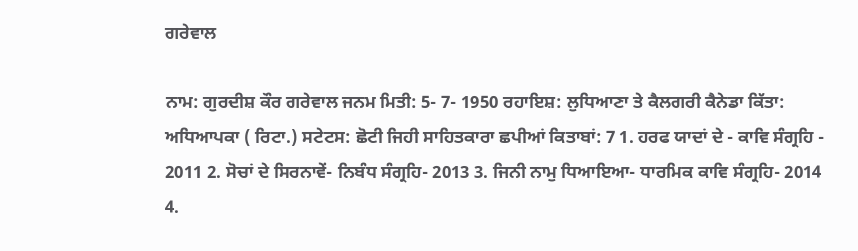ਗਰੇਵਾਲ

ਨਾਮ: ਗੁਰਦੀਸ਼ ਕੌਰ ਗਰੇਵਾਲ ਜਨਮ ਮਿਤੀ: 5- 7- 1950 ਰਹਾਇਸ਼: ਲੁਧਿਆਣਾ ਤੇ ਕੈਲਗਰੀ ਕੈਨੇਡਾ ਕਿੱਤਾ: ਅਧਿਆਪਕਾ ( ਰਿਟਾ.) ਸਟੇਟਸ: ਛੋਟੀ ਜਿਹੀ ਸਾਹਿਤਕਾਰਾ ਛਪੀਆਂ ਕਿਤਾਬਾਂ: 7 1. ਹਰਫ ਯਾਦਾਂ ਦੇ - ਕਾਵਿ ਸੰਗ੍ਰਹਿ - 2011 2. ਸੋਚਾਂ ਦੇ ਸਿਰਨਾਵੇਂ- ਨਿਬੰਧ ਸੰਗ੍ਰਹਿ- 2013 3. ਜਿਨੀ ਨਾਮੁ ਧਿਆਇਆ- ਧਾਰਮਿਕ ਕਾਵਿ ਸੰਗ੍ਰਹਿ- 2014 4.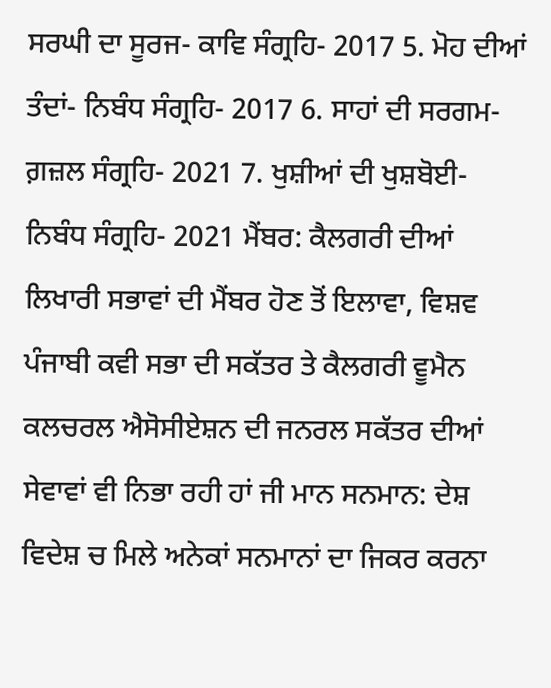ਸਰਘੀ ਦਾ ਸੂਰਜ- ਕਾਵਿ ਸੰਗ੍ਰਹਿ- 2017 5. ਮੋਹ ਦੀਆਂ ਤੰਦਾਂ- ਨਿਬੰਧ ਸੰਗ੍ਰਹਿ- 2017 6. ਸਾਹਾਂ ਦੀ ਸਰਗਮ- ਗ਼ਜ਼ਲ ਸੰਗ੍ਰਹਿ- 2021 7. ਖੁਸ਼ੀਆਂ ਦੀ ਖੁਸ਼ਬੋਈ- ਨਿਬੰਧ ਸੰਗ੍ਰਹਿ- 2021 ਮੈਂਬਰ: ਕੈਲਗਰੀ ਦੀਆਂ ਲਿਖਾਰੀ ਸਭਾਵਾਂ ਦੀ ਮੈਂਬਰ ਹੋਣ ਤੋਂ ਇਲਾਵਾ, ਵਿਸ਼ਵ ਪੰਜਾਬੀ ਕਵੀ ਸਭਾ ਦੀ ਸਕੱਤਰ ਤੇ ਕੈਲਗਰੀ ਵੂਮੈਨ ਕਲਚਰਲ ਐਸੋਸੀਏਸ਼ਨ ਦੀ ਜਨਰਲ ਸਕੱਤਰ ਦੀਆਂ ਸੇਵਾਵਾਂ ਵੀ ਨਿਭਾ ਰਹੀ ਹਾਂ ਜੀ ਮਾਨ ਸਨਮਾਨ: ਦੇਸ਼ ਵਿਦੇਸ਼ ਚ ਮਿਲੇ ਅਨੇਕਾਂ ਸਨਮਾਨਾਂ ਦਾ ਜਿਕਰ ਕਰਨਾ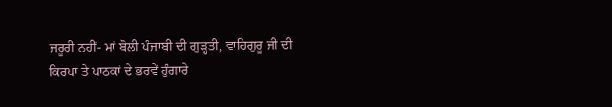ਜਰੂਰੀ ਨਹੀਂ- ਮਾਂ ਬੋਲੀ ਪੰਜਾਬੀ ਦੀ ਗੁੜ੍ਹਤੀ, ਵਾਹਿਗੁਰੂ ਜੀ ਦੀ ਕਿਰਪਾ ਤੇ ਪਾਠਕਾਂ ਦੇ ਭਰਵੇਂ ਹੁੰਗਾਰੇ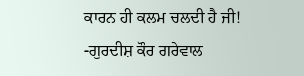ਕਾਰਨ ਹੀ ਕਲਮ ਚਲਦੀ ਹੈ ਜੀ! -ਗੁਰਦੀਸ਼ ਕੌਰ ਗਰੇਵਾਲ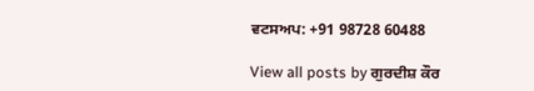ਵਟਸਅਪ: +91 98728 60488

View all posts by ਗੁਰਦੀਸ਼ ਕੌਰ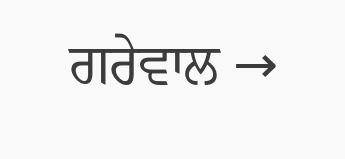ਗਰੇਵਾਲ →